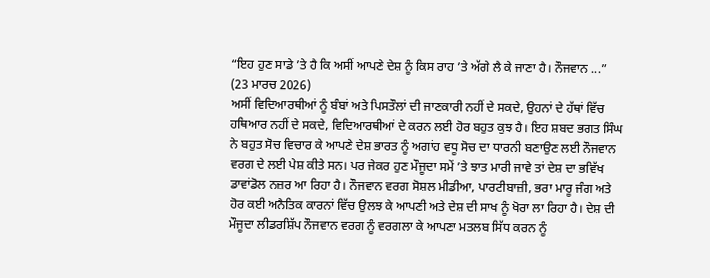“ਇਹ ਹੁਣ ਸਾਡੇ ’ਤੇ ਹੈ ਕਿ ਅਸੀਂ ਆਪਣੇ ਦੇਸ਼ ਨੂੰ ਕਿਸ ਰਾਹ ’ਤੇ ਅੱਗੇ ਲੈ ਕੇ ਜਾਣਾ ਹੈ। ਨੌਜਵਾਨ ...”
(23 ਮਾਰਚ 2026)
ਅਸੀਂ ਵਿਦਿਆਰਥੀਆਂ ਨੂੰ ਬੰਬਾਂ ਅਤੇ ਪਿਸਤੌਲਾਂ ਦੀ ਜਾਣਕਾਰੀ ਨਹੀਂ ਦੇ ਸਕਦੇ, ਉਹਨਾਂ ਦੇ ਹੱਥਾਂ ਵਿੱਚ ਹਥਿਆਰ ਨਹੀਂ ਦੇ ਸਕਦੇ, ਵਿਦਿਆਰਥੀਆਂ ਦੇ ਕਰਨ ਲਈ ਹੋਰ ਬਹੁਤ ਕੁਝ ਹੈ। ਇਹ ਸ਼ਬਦ ਭਗਤ ਸਿੰਘ ਨੇ ਬਹੁਤ ਸੋਚ ਵਿਚਾਰ ਕੇ ਆਪਣੇ ਦੇਸ਼ ਭਾਰਤ ਨੂੰ ਅਗਾਂਹ ਵਧੂ ਸੋਚ ਦਾ ਧਾਰਨੀ ਬਣਾਉਣ ਲਈ ਨੌਜਵਾਨ ਵਰਗ ਦੇ ਲਈ ਪੇਸ਼ ਕੀਤੇ ਸਨ। ਪਰ ਜੇਕਰ ਹੁਣ ਮੌਜੂਦਾ ਸਮੇਂ ’ਤੇ ਝਾਤ ਮਾਰੀ ਜਾਵੇ ਤਾਂ ਦੇਸ਼ ਦਾ ਭਵਿੱਖ ਡਾਵਾਂਡੋਲ ਨਜ਼ਰ ਆ ਰਿਹਾ ਹੈ। ਨੌਜਵਾਨ ਵਰਗ ਸੋਸ਼ਲ ਮੀਡੀਆ, ਪਾਰਟੀਬਾਜ਼ੀ, ਭਰਾ ਮਾਰੂ ਜੰਗ ਅਤੇ ਹੋਰ ਕਈ ਅਨੈਤਿਕ ਕਾਰਨਾਂ ਵਿੱਚ ਉਲਝ ਕੇ ਆਪਣੀ ਅਤੇ ਦੇਸ਼ ਦੀ ਸਾਖ ਨੂੰ ਖੋਰਾ ਲਾ ਰਿਹਾ ਹੈ। ਦੇਸ਼ ਦੀ ਮੌਜੂਦਾ ਲੀਡਰਸ਼ਿੱਪ ਨੌਜਵਾਨ ਵਰਗ ਨੂੰ ਵਰਗਲਾ ਕੇ ਆਪਣਾ ਮਤਲਬ ਸਿੱਧ ਕਰਨ ਨੂੰ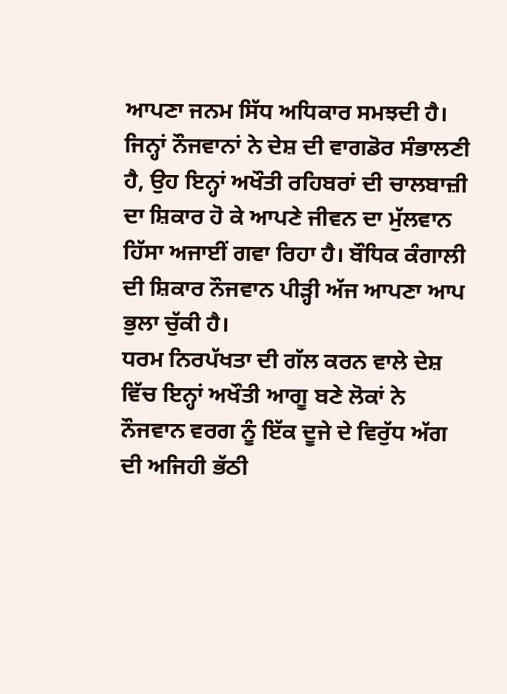ਆਪਣਾ ਜਨਮ ਸਿੱਧ ਅਧਿਕਾਰ ਸਮਝਦੀ ਹੈ। ਜਿਨ੍ਹਾਂ ਨੌਜਵਾਨਾਂ ਨੇ ਦੇਸ਼ ਦੀ ਵਾਗਡੋਰ ਸੰਭਾਲਣੀ ਹੈ, ਉਹ ਇਨ੍ਹਾਂ ਅਖੌਤੀ ਰਹਿਬਰਾਂ ਦੀ ਚਾਲਬਾਜ਼ੀ ਦਾ ਸ਼ਿਕਾਰ ਹੋ ਕੇ ਆਪਣੇ ਜੀਵਨ ਦਾ ਮੁੱਲਵਾਨ ਹਿੱਸਾ ਅਜਾਈਂ ਗਵਾ ਰਿਹਾ ਹੈ। ਬੌਧਿਕ ਕੰਗਾਲੀ ਦੀ ਸ਼ਿਕਾਰ ਨੌਜਵਾਨ ਪੀੜ੍ਹੀ ਅੱਜ ਆਪਣਾ ਆਪ ਭੁਲਾ ਚੁੱਕੀ ਹੈ।
ਧਰਮ ਨਿਰਪੱਖਤਾ ਦੀ ਗੱਲ ਕਰਨ ਵਾਲੇ ਦੇਸ਼ ਵਿੱਚ ਇਨ੍ਹਾਂ ਅਖੌਤੀ ਆਗੂ ਬਣੇ ਲੋਕਾਂ ਨੇ ਨੌਜਵਾਨ ਵਰਗ ਨੂੰ ਇੱਕ ਦੂਜੇ ਦੇ ਵਿਰੁੱਧ ਅੱਗ ਦੀ ਅਜਿਹੀ ਭੱਠੀ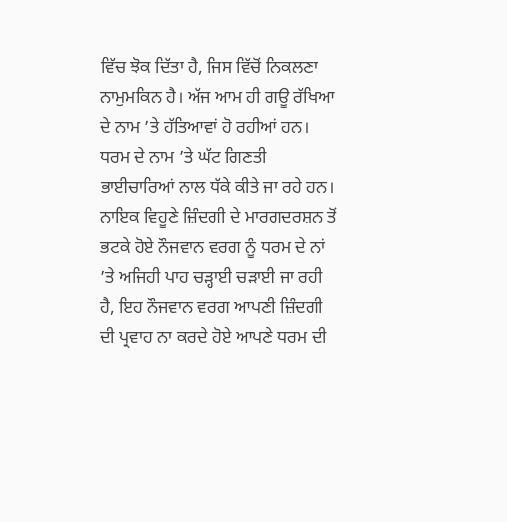ਵਿੱਚ ਝੋਕ ਦਿੱਤਾ ਹੈ, ਜਿਸ ਵਿੱਚੋਂ ਨਿਕਲਣਾ ਨਾਮੁਮਕਿਨ ਹੈ। ਅੱਜ ਆਮ ਹੀ ਗਊ ਰੱਖਿਆ ਦੇ ਨਾਮ ’ਤੇ ਹੱਤਿਆਵਾਂ ਹੋ ਰਹੀਆਂ ਹਨ। ਧਰਮ ਦੇ ਨਾਮ ’ਤੇ ਘੱਟ ਗਿਣਤੀ ਭਾਈਚਾਰਿਆਂ ਨਾਲ ਧੱਕੇ ਕੀਤੇ ਜਾ ਰਹੇ ਹਨ। ਨਾਇਕ ਵਿਹੂਣੇ ਜ਼ਿੰਦਗੀ ਦੇ ਮਾਰਗਦਰਸ਼ਨ ਤੋਂ ਭਟਕੇ ਹੋਏ ਨੌਜਵਾਨ ਵਰਗ ਨੂੰ ਧਰਮ ਦੇ ਨਾਂ ’ਤੇ ਅਜਿਹੀ ਪਾਹ ਚੜ੍ਹਾਈ ਚੜਾਈ ਜਾ ਰਹੀ ਹੈ, ਇਹ ਨੌਜਵਾਨ ਵਰਗ ਆਪਣੀ ਜ਼ਿੰਦਗੀ ਦੀ ਪ੍ਰਵਾਹ ਨਾ ਕਰਦੇ ਹੋਏ ਆਪਣੇ ਧਰਮ ਦੀ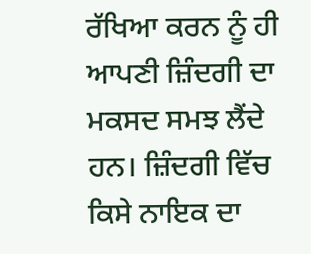ਰੱਖਿਆ ਕਰਨ ਨੂੰ ਹੀ ਆਪਣੀ ਜ਼ਿੰਦਗੀ ਦਾ ਮਕਸਦ ਸਮਝ ਲੈਂਦੇ ਹਨ। ਜ਼ਿੰਦਗੀ ਵਿੱਚ ਕਿਸੇ ਨਾਇਕ ਦਾ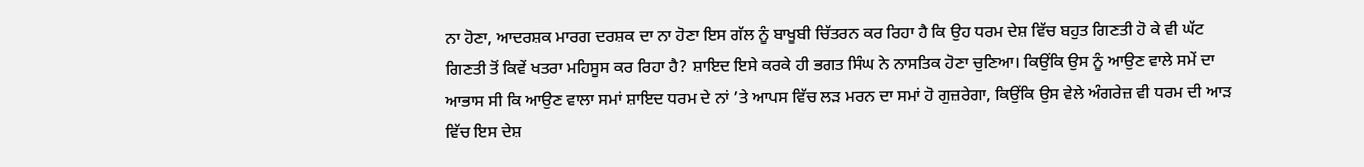ਨਾ ਹੋਣਾ, ਆਦਰਸ਼ਕ ਮਾਰਗ ਦਰਸ਼ਕ ਦਾ ਨਾ ਹੋਣਾ ਇਸ ਗੱਲ ਨੂੰ ਬਾਖੂਬੀ ਚਿੱਤਰਨ ਕਰ ਰਿਹਾ ਹੈ ਕਿ ਉਹ ਧਰਮ ਦੇਸ਼ ਵਿੱਚ ਬਹੁਤ ਗਿਣਤੀ ਹੋ ਕੇ ਵੀ ਘੱਟ ਗਿਣਤੀ ਤੋਂ ਕਿਵੇਂ ਖਤਰਾ ਮਹਿਸੂਸ ਕਰ ਰਿਹਾ ਹੈ? ਸ਼ਾਇਦ ਇਸੇ ਕਰਕੇ ਹੀ ਭਗਤ ਸਿੰਘ ਨੇ ਨਾਸਤਿਕ ਹੋਣਾ ਚੁਣਿਆ। ਕਿਉਂਕਿ ਉਸ ਨੂੰ ਆਉਣ ਵਾਲੇ ਸਮੇਂ ਦਾ ਆਭਾਸ ਸੀ ਕਿ ਆਉਣ ਵਾਲਾ ਸਮਾਂ ਸ਼ਾਇਦ ਧਰਮ ਦੇ ਨਾਂ ’ਤੇ ਆਪਸ ਵਿੱਚ ਲੜ ਮਰਨ ਦਾ ਸਮਾਂ ਹੋ ਗੁਜ਼ਰੇਗਾ, ਕਿਉਂਕਿ ਉਸ ਵੇਲੇ ਅੰਗਰੇਜ਼ ਵੀ ਧਰਮ ਦੀ ਆੜ ਵਿੱਚ ਇਸ ਦੇਸ਼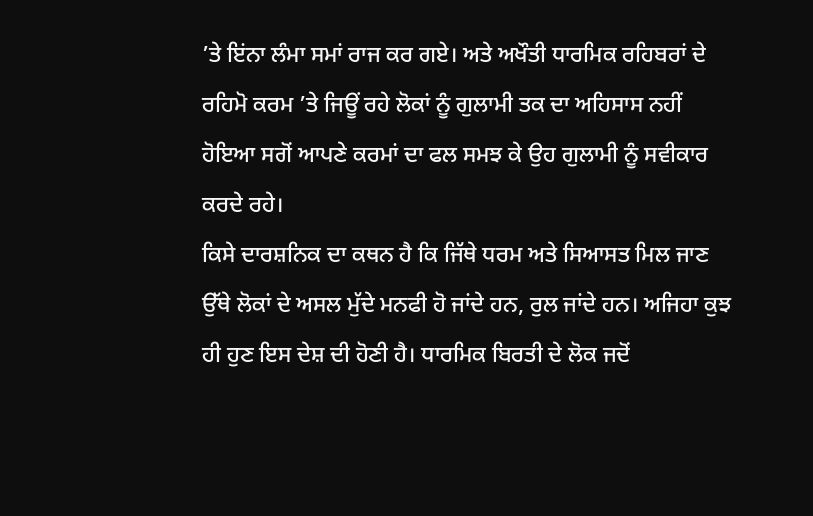’ਤੇ ਇਂਨਾ ਲੰਮਾ ਸਮਾਂ ਰਾਜ ਕਰ ਗਏ। ਅਤੇ ਅਖੌਤੀ ਧਾਰਮਿਕ ਰਹਿਬਰਾਂ ਦੇ ਰਹਿਮੋ ਕਰਮ ’ਤੇ ਜਿਊਂ ਰਹੇ ਲੋਕਾਂ ਨੂੰ ਗੁਲਾਮੀ ਤਕ ਦਾ ਅਹਿਸਾਸ ਨਹੀਂ ਹੋਇਆ ਸਗੋਂ ਆਪਣੇ ਕਰਮਾਂ ਦਾ ਫਲ ਸਮਝ ਕੇ ਉਹ ਗੁਲਾਮੀ ਨੂੰ ਸਵੀਕਾਰ ਕਰਦੇ ਰਹੇ।
ਕਿਸੇ ਦਾਰਸ਼ਨਿਕ ਦਾ ਕਥਨ ਹੈ ਕਿ ਜਿੱਥੇ ਧਰਮ ਅਤੇ ਸਿਆਸਤ ਮਿਲ ਜਾਣ ਉੱਥੇ ਲੋਕਾਂ ਦੇ ਅਸਲ ਮੁੱਦੇ ਮਨਫੀ ਹੋ ਜਾਂਦੇ ਹਨ, ਰੁਲ ਜਾਂਦੇ ਹਨ। ਅਜਿਹਾ ਕੁਝ ਹੀ ਹੁਣ ਇਸ ਦੇਸ਼ ਦੀ ਹੋਣੀ ਹੈ। ਧਾਰਮਿਕ ਬਿਰਤੀ ਦੇ ਲੋਕ ਜਦੋਂ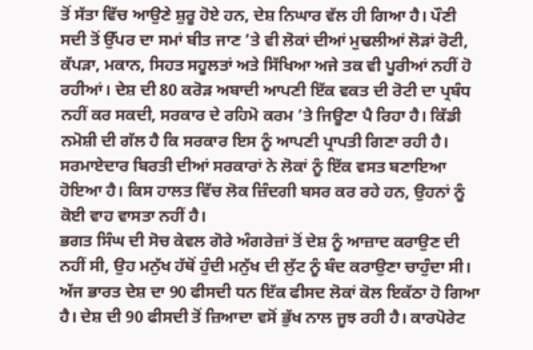ਤੋਂ ਸੱਤਾ ਵਿੱਚ ਆਉਣੇ ਸ਼ੁਰੂ ਹੋਏ ਹਨ, ਦੇਸ਼ ਨਿਘਾਰ ਵੱਲ ਹੀ ਗਿਆ ਹੈ। ਪੌਣੀ ਸਦੀ ਤੋਂ ਉੱਪਰ ਦਾ ਸਮਾਂ ਬੀਤ ਜਾਣ ’ਤੇ ਵੀ ਲੋਕਾਂ ਦੀਆਂ ਮੁਢਲੀਆਂ ਲੋੜਾਂ ਰੋਟੀ, ਕੱਪੜਾ, ਮਕਾਨ, ਸਿਹਤ ਸਹੂਲਤਾਂ ਅਤੇ ਸਿੱਖਿਆ ਅਜੇ ਤਕ ਵੀ ਪੂਰੀਆਂ ਨਹੀਂ ਹੋ ਰਹੀਆਂ। ਦੇਸ਼ ਦੀ 80 ਕਰੋੜ ਅਬਾਦੀ ਆਪਣੀ ਇੱਕ ਵਕਤ ਦੀ ਰੋਟੀ ਦਾ ਪ੍ਰਬੰਧ ਨਹੀਂ ਕਰ ਸਕਦੀ, ਸਰਕਾਰ ਦੇ ਰਹਿਮੋ ਕਰਮ ’ਤੇ ਜਿਊਣਾ ਪੈ ਰਿਹਾ ਹੈ। ਕਿੱਡੀ ਨਮੋਸ਼ੀ ਦੀ ਗੱਲ ਹੈ ਕਿ ਸਰਕਾਰ ਇਸ ਨੂੰ ਆਪਣੀ ਪ੍ਰਾਪਤੀ ਗਿਣਾ ਰਹੀ ਹੈ। ਸਰਮਾਏਦਾਰ ਬਿਰਤੀ ਦੀਆਂ ਸਰਕਾਰਾਂ ਨੇ ਲੋਕਾਂ ਨੂੰ ਇੱਕ ਵਸਤ ਬਣਾਇਆ ਹੋਇਆ ਹੈ। ਕਿਸ ਹਾਲਤ ਵਿੱਚ ਲੋਕ ਜ਼ਿੰਦਗੀ ਬਸਰ ਕਰ ਰਹੇ ਹਨ, ਉਹਨਾਂ ਨੂੰ ਕੋਈ ਵਾਹ ਵਾਸਤਾ ਨਹੀਂ ਹੈ।
ਭਗਤ ਸਿੰਘ ਦੀ ਸੋਚ ਕੇਵਲ ਗੋਰੇ ਅੰਗਰੇਜ਼ਾਂ ਤੋਂ ਦੇਸ਼ ਨੂੰ ਆਜ਼ਾਦ ਕਰਾਉਣ ਦੀ ਨਹੀਂ ਸੀ, ਉਹ ਮਨੁੱਖ ਹੱਥੋਂ ਹੁੰਦੀ ਮਨੁੱਖ ਦੀ ਲੁੱਟ ਨੂੰ ਬੰਦ ਕਰਾਉਣਾ ਚਾਹੁੰਦਾ ਸੀ। ਅੱਜ ਭਾਰਤ ਦੇਸ਼ ਦਾ 90 ਫੀਸਦੀ ਧਨ ਇੱਕ ਫੀਸਦ ਲੋਕਾਂ ਕੋਲ ਇਕੱਠਾ ਹੋ ਗਿਆ ਹੈ। ਦੇਸ਼ ਦੀ 90 ਫੀਸਦੀ ਤੋਂ ਜ਼ਿਆਦਾ ਵਸੋਂ ਭੁੱਖ ਨਾਲ ਜੂਝ ਰਹੀ ਹੈ। ਕਾਰਪੋਰੇਟ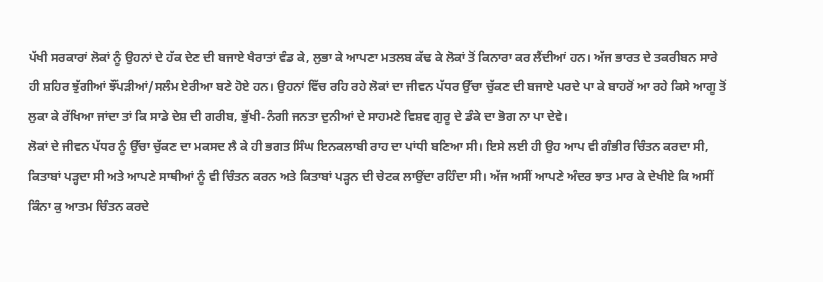ਪੱਖੀ ਸਰਕਾਰਾਂ ਲੋਕਾਂ ਨੂੰ ਉਹਨਾਂ ਦੇ ਹੱਕ ਦੇਣ ਦੀ ਬਜਾਏ ਖੈਰਾਤਾਂ ਵੰਡ ਕੇ, ਲੁਭਾ ਕੇ ਆਪਣਾ ਮਤਲਬ ਕੱਢ ਕੇ ਲੋਕਾਂ ਤੋਂ ਕਿਨਾਰਾ ਕਰ ਲੈਂਦੀਆਂ ਹਨ। ਅੱਜ ਭਾਰਤ ਦੇ ਤਕਰੀਬਨ ਸਾਰੇ ਹੀ ਸ਼ਹਿਰ ਝੁੱਗੀਆਂ ਝੌਂਪੜੀਆਂ/ਸਲੰਮ ਏਰੀਆ ਬਣੇ ਹੋਏ ਹਨ। ਉਹਨਾਂ ਵਿੱਚ ਰਹਿ ਰਹੇ ਲੋਕਾਂ ਦਾ ਜੀਵਨ ਪੱਧਰ ਉੱਚਾ ਚੁੱਕਣ ਦੀ ਬਜਾਏ ਪਰਦੇ ਪਾ ਕੇ ਬਾਹਰੋਂ ਆ ਰਹੇ ਕਿਸੇ ਆਗੂ ਤੋਂ ਲੁਕਾ ਕੇ ਰੱਖਿਆ ਜਾਂਦਾ ਤਾਂ ਕਿ ਸਾਡੇ ਦੇਸ਼ ਦੀ ਗਰੀਬ, ਭੁੱਖੀ-ਨੰਗੀ ਜਨਤਾ ਦੁਨੀਆਂ ਦੇ ਸਾਹਮਣੇ ਵਿਸ਼ਵ ਗੁਰੂ ਦੇ ਡੰਕੇ ਦਾ ਭੋਗ ਨਾ ਪਾ ਦੇਵੇ।
ਲੋਕਾਂ ਦੇ ਜੀਵਨ ਪੱਧਰ ਨੂੰ ਉੱਚਾ ਚੁੱਕਣ ਦਾ ਮਕਸਦ ਲੈ ਕੇ ਹੀ ਭਗਤ ਸਿੰਘ ਇਨਕਲਾਬੀ ਰਾਹ ਦਾ ਪਾਂਧੀ ਬਣਿਆ ਸੀ। ਇਸੇ ਲਈ ਹੀ ਉਹ ਆਪ ਵੀ ਗੰਭੀਰ ਚਿੰਤਨ ਕਰਦਾ ਸੀ, ਕਿਤਾਬਾਂ ਪੜ੍ਹਦਾ ਸੀ ਅਤੇ ਆਪਣੇ ਸਾਥੀਆਂ ਨੂੰ ਵੀ ਚਿੰਤਨ ਕਰਨ ਅਤੇ ਕਿਤਾਬਾਂ ਪੜ੍ਹਨ ਦੀ ਚੇਟਕ ਲਾਉਂਦਾ ਰਹਿੰਦਾ ਸੀ। ਅੱਜ ਅਸੀਂ ਆਪਣੇ ਅੰਦਰ ਝਾਤ ਮਾਰ ਕੇ ਦੇਖੀਏ ਕਿ ਅਸੀਂ ਕਿੰਨਾ ਕੁ ਆਤਮ ਚਿੰਤਨ ਕਰਦੇ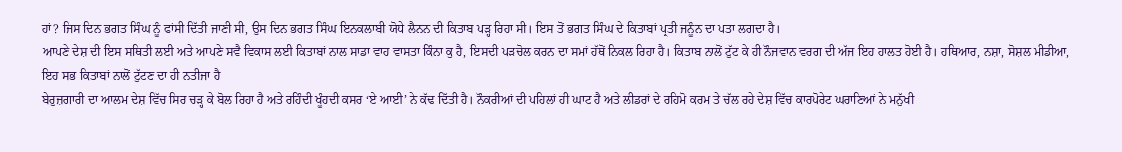ਹਾਂ? ਜਿਸ ਦਿਨ ਭਗਤ ਸਿੰਘ ਨੂੰ ਫਾਂਸੀ ਦਿੱਤੀ ਜਾਣੀ ਸੀ, ਉਸ ਦਿਨ ਭਗਤ ਸਿੰਘ ਇਨਕਲਾਬੀ ਯੋਧੇ ਲੈਨਨ ਦੀ ਕਿਤਾਬ ਪੜ੍ਹ ਰਿਹਾ ਸੀ। ਇਸ ਤੋਂ ਭਗਤ ਸਿੰਘ ਦੇ ਕਿਤਾਬਾਂ ਪ੍ਰਤੀ ਜਨੂੰਨ ਦਾ ਪਤਾ ਲਗਦਾ ਹੈ।
ਆਪਣੇ ਦੇਸ਼ ਦੀ ਇਸ ਸਥਿਤੀ ਲਈ ਅਤੇ ਆਪਣੇ ਸਵੈ ਵਿਕਾਸ ਲਈ ਕਿਤਾਬਾਂ ਨਾਲ ਸਾਡਾ ਵਾਹ ਵਾਸਤਾ ਕਿੰਨਾ ਕੁ ਹੈ, ਇਸਦੀ ਪੜਚੋਲ ਕਰਨ ਦਾ ਸਮਾਂ ਹੱਥੋਂ ਨਿਕਲ ਰਿਹਾ ਹੈ। ਕਿਤਾਬ ਨਾਲੋਂ ਟੁੱਟ ਕੇ ਹੀ ਨੌਜਵਾਨ ਵਰਗ ਦੀ ਅੱਜ ਇਹ ਹਾਲਤ ਹੋਈ ਹੈ। ਹਥਿਆਰ, ਨਸ਼ਾ, ਸੋਸ਼ਲ ਮੀਡੀਆ, ਇਹ ਸਭ ਕਿਤਾਬਾਂ ਨਾਲੋਂ ਟੁੱਟਣ ਦਾ ਹੀ ਨਤੀਜਾ ਹੈ
ਬੇਰੁਜ਼ਗਾਰੀ ਦਾ ਆਲਮ ਦੇਸ਼ ਵਿੱਚ ਸਿਰ ਚੜ੍ਹ ਕੇ ਬੋਲ ਰਿਹਾ ਹੈ ਅਤੇ ਰਹਿੰਦੀ ਖੂੰਹਦੀ ਕਸਰ ‘ਏ ਆਈ’ ਨੇ ਕੱਢ ਦਿੱਤੀ ਹੈ। ਨੌਕਰੀਆਂ ਦੀ ਪਹਿਲਾਂ ਹੀ ਘਾਟ ਹੈ ਅਤੇ ਲੀਡਰਾਂ ਦੇ ਰਹਿਮੋ ਕਰਮ ਤੇ ਚੱਲ ਰਹੇ ਦੇਸ਼ ਵਿੱਚ ਕਾਰਪੋਰੇਟ ਘਰਾਣਿਆਂ ਨੇ ਮਨੁੱਖੀ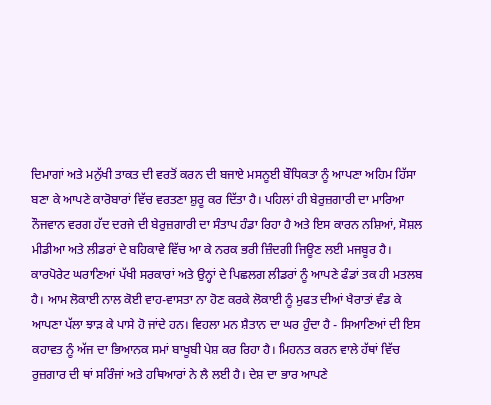ਦਿਮਾਗਾਂ ਅਤੇ ਮਨੁੱਖੀ ਤਾਕਤ ਦੀ ਵਰਤੋਂ ਕਰਨ ਦੀ ਬਜਾਏ ਮਸਨੂਈ ਬੌਧਿਕਤਾ ਨੂੰ ਆਪਣਾ ਅਹਿਮ ਹਿੱਸਾ ਬਣਾ ਕੇ ਆਪਣੇ ਕਾਰੋਬਾਰਾਂ ਵਿੱਚ ਵਰਤਣਾ ਸ਼ੁਰੂ ਕਰ ਦਿੱਤਾ ਹੈ। ਪਹਿਲਾਂ ਹੀ ਬੇਰੁਜ਼ਗਾਰੀ ਦਾ ਮਾਰਿਆ ਨੌਜਵਾਨ ਵਰਗ ਹੱਦ ਦਰਜੇ ਦੀ ਬੇਰੁਜ਼ਗਾਰੀ ਦਾ ਸੰਤਾਪ ਹੰਡਾ ਰਿਹਾ ਹੈ ਅਤੇ ਇਸ ਕਾਰਨ ਨਸ਼ਿਆਂ, ਸੋਸ਼ਲ ਮੀਡੀਆ ਅਤੇ ਲੀਡਰਾਂ ਦੇ ਬਹਿਕਾਵੇ ਵਿੱਚ ਆ ਕੇ ਨਰਕ ਭਰੀ ਜ਼ਿੰਦਗੀ ਜਿਊਣ ਲਈ ਮਜਬੂਰ ਹੈ। ਕਾਰਪੋਰੇਟ ਘਰਾਣਿਆਂ ਪੱਖੀ ਸਰਕਾਰਾਂ ਅਤੇ ਉਨ੍ਹਾਂ ਦੇ ਪਿਛਲਗ ਲੀਡਰਾਂ ਨੂੰ ਆਪਣੇ ਫੰਡਾਂ ਤਕ ਹੀ ਮਤਲਬ ਹੈ। ਆਮ ਲੋਕਾਈ ਨਾਲ ਕੋਈ ਵਾਹ-ਵਾਸਤਾ ਨਾ ਹੋਣ ਕਰਕੇ ਲੋਕਾਈ ਨੂੰ ਮੁਫਤ ਦੀਆਂ ਖੈਰਾਤਾਂ ਵੰਡ ਕੇ ਆਪਣਾ ਪੱਲਾ ਝਾੜ ਕੇ ਪਾਸੇ ਹੋ ਜਾਂਦੇ ਹਨ। ਵਿਹਲਾ ਮਨ ਸ਼ੈਤਾਨ ਦਾ ਘਰ ਹੁੰਦਾ ਹੈ - ਸਿਆਣਿਆਂ ਦੀ ਇਸ ਕਹਾਵਤ ਨੂੰ ਅੱਜ ਦਾ ਭਿਆਨਕ ਸਮਾਂ ਬਾਖੂਬੀ ਪੇਸ਼ ਕਰ ਰਿਹਾ ਹੈ। ਮਿਹਨਤ ਕਰਨ ਵਾਲੇ ਹੱਥਾਂ ਵਿੱਚ ਰੁਜ਼ਗਾਰ ਦੀ ਥਾਂ ਸਰਿੰਜਾਂ ਅਤੇ ਹਥਿਆਰਾਂ ਨੇ ਲੈ ਲਈ ਹੈ। ਦੇਸ਼ ਦਾ ਭਾਰ ਆਪਣੇ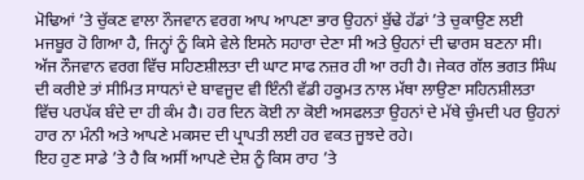ਮੋਢਿਆਂ ’ਤੇ ਚੁੱਕਣ ਵਾਲਾ ਨੌਜਵਾਨ ਵਰਗ ਆਪ ਆਪਣਾ ਭਾਰ ਉਹਨਾਂ ਬੁੱਢੇ ਹੱਡਾਂ ’ਤੇ ਚੁਕਾਉਣ ਲਈ ਮਜਬੂਰ ਹੋ ਗਿਆ ਹੈ, ਜਿਨ੍ਹਾਂ ਨੂੰ ਕਿਸੇ ਵੇਲੇ ਇਸਨੇ ਸਹਾਰਾ ਦੇਣਾ ਸੀ ਅਤੇ ਉਹਨਾਂ ਦੀ ਢਾਰਸ ਬਣਨਾ ਸੀ।
ਅੱਜ ਨੌਜਵਾਨ ਵਰਗ ਵਿੱਚ ਸਹਿਣਸ਼ੀਲਤਾ ਦੀ ਘਾਟ ਸਾਫ ਨਜ਼ਰ ਹੀ ਆ ਰਹੀ ਹੈ। ਜੇਕਰ ਗੱਲ ਭਗਤ ਸਿੰਘ ਦੀ ਕਰੀਏ ਤਾਂ ਸੀਮਿਤ ਸਾਧਨਾਂ ਦੇ ਬਾਵਜੂਦ ਵੀ ਇੰਨੀ ਵੱਡੀ ਹਕੂਮਤ ਨਾਲ ਮੱਥਾ ਲਾਉਣਾ ਸਹਿਨਸ਼ੀਲਤਾ ਵਿੱਚ ਪਰਪੱਕ ਬੰਦੇ ਦਾ ਹੀ ਕੰਮ ਹੈ। ਹਰ ਦਿਨ ਕੋਈ ਨਾ ਕੋਈ ਅਸਫਲਤਾ ਉਹਨਾਂ ਦੇ ਮੱਥੇ ਚੁੰਮਦੀ ਪਰ ਉਹਨਾਂ ਹਾਰ ਨਾ ਮੰਨੀ ਅਤੇ ਆਪਣੇ ਮਕਸਦ ਦੀ ਪ੍ਰਾਪਤੀ ਲਈ ਹਰ ਵਕਤ ਜੂਝਦੇ ਰਹੇ।
ਇਹ ਹੁਣ ਸਾਡੇ ’ਤੇ ਹੈ ਕਿ ਅਸੀਂ ਆਪਣੇ ਦੇਸ਼ ਨੂੰ ਕਿਸ ਰਾਹ ’ਤੇ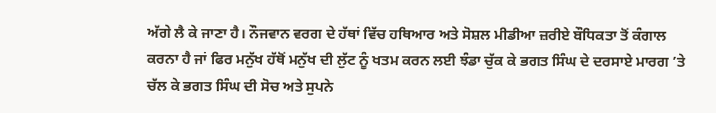ਅੱਗੇ ਲੈ ਕੇ ਜਾਣਾ ਹੈ। ਨੌਜਵਾਨ ਵਰਗ ਦੇ ਹੱਥਾਂ ਵਿੱਚ ਹਥਿਆਰ ਅਤੇ ਸੋਸ਼ਲ ਮੀਡੀਆ ਜ਼ਰੀਏ ਬੌਧਿਕਤਾ ਤੋਂ ਕੰਗਾਲ ਕਰਨਾ ਹੈ ਜਾਂ ਫਿਰ ਮਨੁੱਖ ਹੱਥੋਂ ਮਨੁੱਖ ਦੀ ਲੁੱਟ ਨੂੰ ਖਤਮ ਕਰਨ ਲਈ ਝੰਡਾ ਚੁੱਕ ਕੇ ਭਗਤ ਸਿੰਘ ਦੇ ਦਰਸਾਏ ਮਾਰਗ ’ਤੇ ਚੱਲ ਕੇ ਭਗਤ ਸਿੰਘ ਦੀ ਸੋਚ ਅਤੇ ਸੁਪਨੇ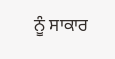ਨੂੰ ਸਾਕਾਰ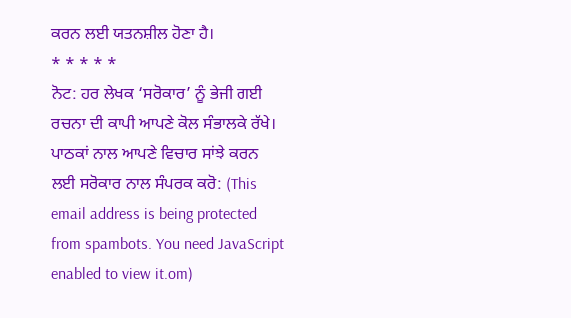ਕਰਨ ਲਈ ਯਤਨਸ਼ੀਲ ਹੋਣਾ ਹੈ।
* * * * *
ਨੋਟ: ਹਰ ਲੇਖਕ ‘ਸਰੋਕਾਰ’ ਨੂੰ ਭੇਜੀ ਗਈ ਰਚਨਾ ਦੀ ਕਾਪੀ ਆਪਣੇ ਕੋਲ ਸੰਭਾਲਕੇ ਰੱਖੇ।
ਪਾਠਕਾਂ ਨਾਲ ਆਪਣੇ ਵਿਚਾਰ ਸਾਂਝੇ ਕਰਨ ਲਈ ਸਰੋਕਾਰ ਨਾਲ ਸੰਪਰਕ ਕਰੋ: (This email address is being protected from spambots. You need JavaScript enabled to view it.om)